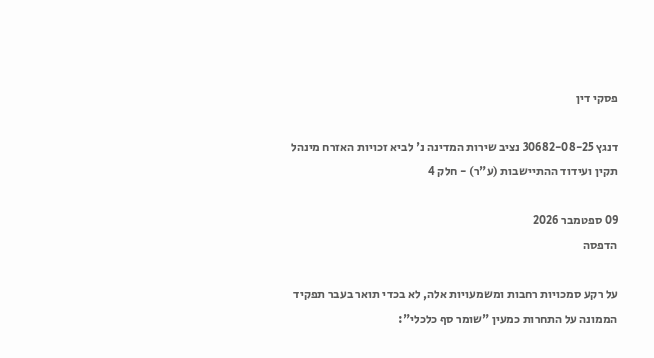פסקי דין

דנגץ 30682-08-25 נציב שירות המדינה נ' לביא זכויות האזרח מינהל תקין ועידוד ההתיישבות (ע"ר) - חלק 4

09 ספטמבר 2026
הדפסה

על רקע סמכויות רחבות ומשמעויות אלה, לא בכדי תואר בעבר תפקיד הממונה על התחרות כמעין "שומר סף כלכלי":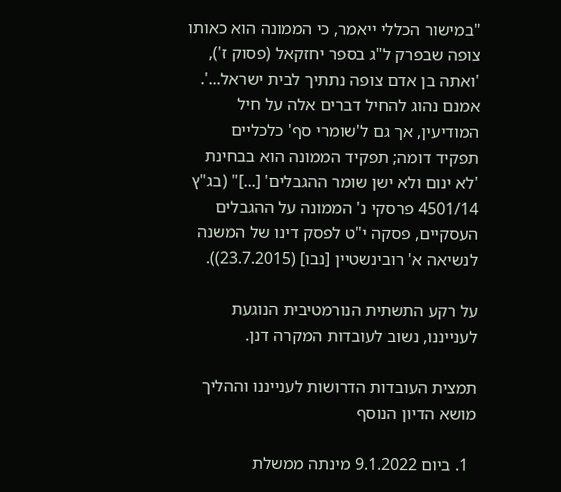"במישור הכללי ייאמר, כי הממונה הוא כאותו צופה שבפרק ל"ג בספר יחזקאל (פסוק ז'), 'ואתה בן אדם צופה נתתיך לבית ישראל...'.  אמנם נהוג להחיל דברים אלה על חיל המודיעין, אך גם ל'שומרי סף' כלכליים תפקיד דומה; תפקיד הממונה הוא בבחינת 'לא ינום ולא ישן שומר ההגבלים' [...]" (בג"ץ 4501/14 פרסקי נ' הממונה על ההגבלים העסקיים, פסקה י"ט לפסק דינו של המשנה לנשיאה א' רובינשטיין [נבו] (23.7.2015)).

על רקע התשתית הנורמטיבית הנוגעת לענייננו, נשוב לעובדות המקרה דנן.

תמצית העובדות הדרושות לענייננו וההליך מושא הדיון הנוסף

  1. ביום 9.1.2022 מינתה ממשלת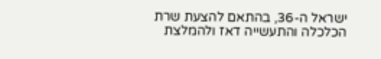ישראל ה-36, בהתאם להצעת שרת הכלכלה והתעשייה דאז ולהמלצת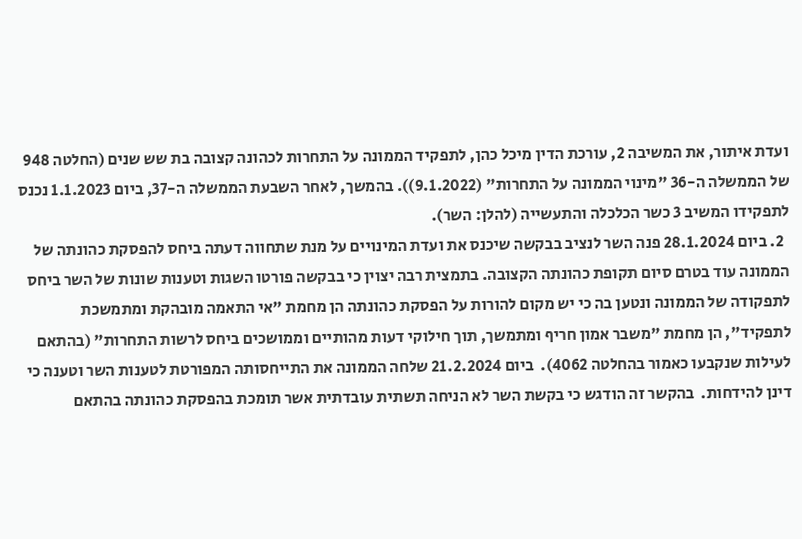ועדת איתור, את המשיבה 2, עורכת הדין מיכל כהן, לתפקיד הממונה על התחרות לכהונה קצובה בת שש שנים (החלטה 948 של הממשלה ה-36 "מינוי הממונה על התחרות" (9.1.2022)). בהמשך, לאחר השבעת הממשלה ה-37, ביום 1.1.2023 נכנס לתפקידו המשיב 3 כשר הכלכלה והתעשייה (להלן: השר).
  2. ביום 28.1.2024 פנה השר לנציב בבקשה שיכנס את ועדת המינויים על מנת שתחווה דעתה ביחס להפסקת כהונתה של הממונה עוד בטרם סיום תקופת כהונתה הקצובה. בתמצית רבה יצוין כי בבקשה פורטו השגות וטענות שונות של השר ביחס לתפקודה של הממונה ונטען בה כי יש מקום להורות על הפסקת כהונתה הן מחמת "אי התאמה מובהקת ומתמשכת לתפקיד", הן מחמת "משבר אמון חריף ומתמשך, תוך חילוקי דעות מהותיים וממושכים ביחס לרשות התחרות" (בהתאם לעילות שנקבעו כאמור בהחלטה 4062).  ביום 21.2.2024 שלחה הממונה את התייחסותה המפורטת לטענות השר וטענה כי דינן להידחות.  בהקשר זה הודגש כי בקשת השר לא הניחה תשתית עובדתית אשר תומכת בהפסקת כהונתה בהתאם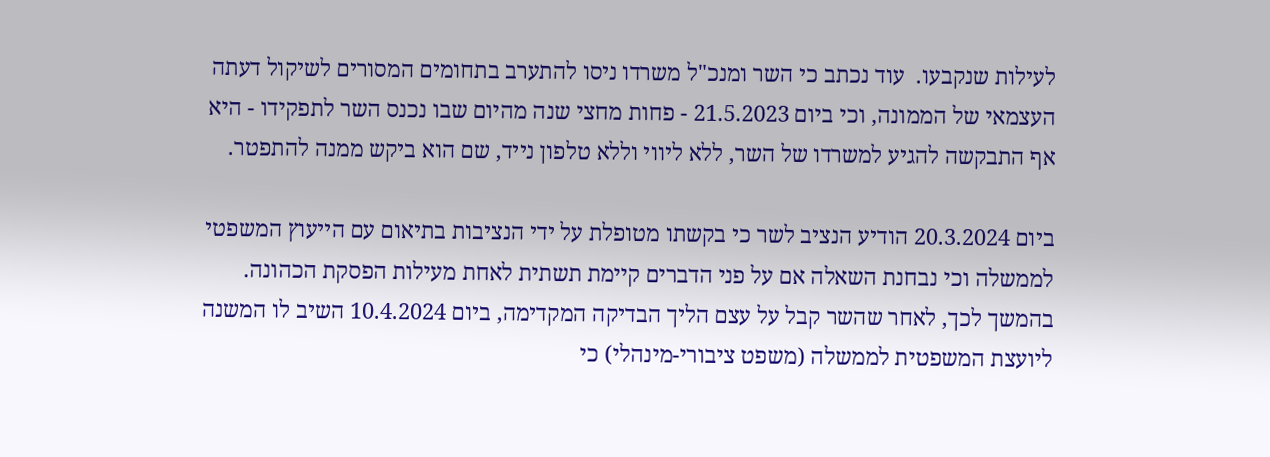לעילות שנקבעו.  עוד נכתב כי השר ומנכ"ל משרדו ניסו להתערב בתחומים המסורים לשיקול דעתה העצמאי של הממונה, וכי ביום 21.5.2023 - פחות מחצי שנה מהיום שבו נכנס השר לתפקידו - היא אף התבקשה להגיע למשרדו של השר, ללא ליווי וללא טלפון נייד, שם הוא ביקש ממנה להתפטר.

ביום 20.3.2024 הודיע הנציב לשר כי בקשתו מטופלת על ידי הנציבות בתיאום עם הייעוץ המשפטי לממשלה וכי נבחנת השאלה אם על פני הדברים קיימת תשתית לאחת מעילות הפסקת הכהונה.  בהמשך לכך, לאחר שהשר קבל על עצם הליך הבדיקה המקדימה, ביום 10.4.2024 השיב לו המשנה ליועצת המשפטית לממשלה (משפט ציבורי-מינהלי) כי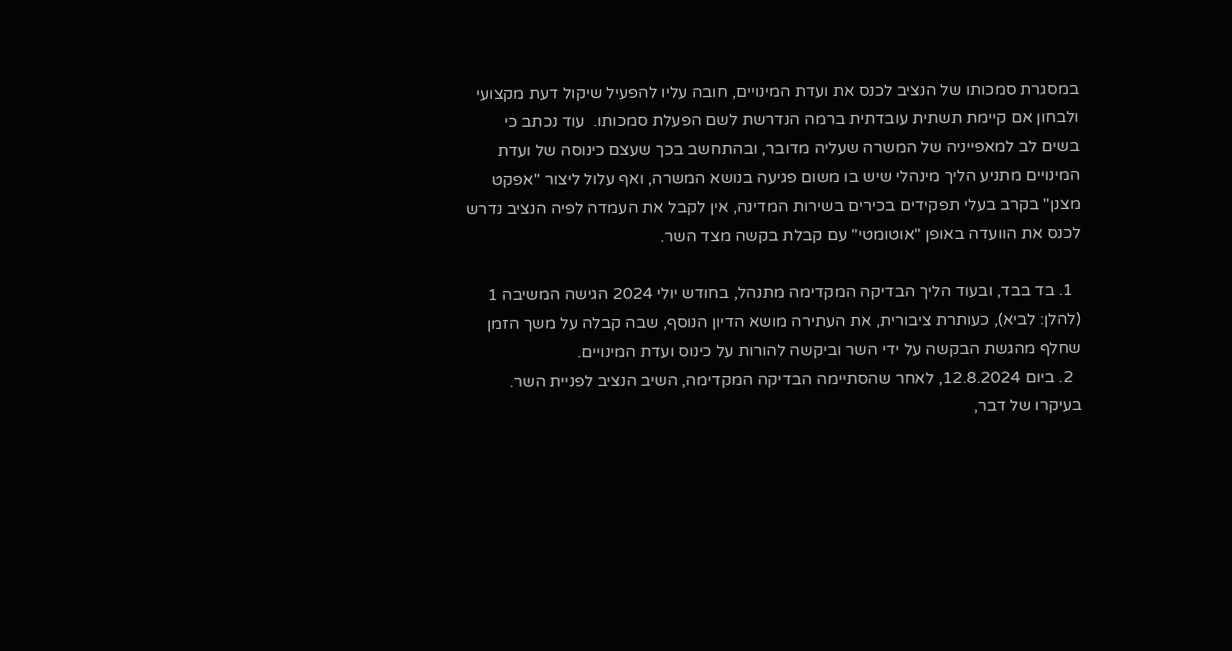במסגרת סמכותו של הנציב לכנס את ועדת המינויים, חובה עליו להפעיל שיקול דעת מקצועי ולבחון אם קיימת תשתית עובדתית ברמה הנדרשת לשם הפעלת סמכותו.  עוד נכתב כי בשים לב למאפייניה של המשרה שעליה מדובר, ובהתחשב בכך שעצם כינוסה של ועדת המינויים מתניע הליך מינהלי שיש בו משום פגיעה בנושא המשרה, ואף עלול ליצור "אפקט מצנן" בקרב בעלי תפקידים בכירים בשירות המדינה, אין לקבל את העמדה לפיה הנציב נדרש לכנס את הוועדה באופן "אוטומטי" עם קבלת בקשה מצד השר.

  1. בד בבד, ובעוד הליך הבדיקה המקדימה מתנהל, בחודש יולי 2024 הגישה המשיבה 1 (להלן: לביא), כעותרת ציבורית, את העתירה מושא הדיון הנוסף, שבה קבלה על משך הזמן שחלף מהגשת הבקשה על ידי השר וביקשה להורות על כינוס ועדת המינויים.
  2. ביום 12.8.2024, לאחר שהסתיימה הבדיקה המקדימה, השיב הנציב לפניית השר. בעיקרו של דבר,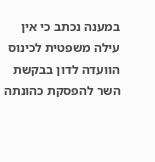במענה נכתב כי אין עילה משפטית לכינוס הוועדה לדון בבקשת השר להפסקת כהונתה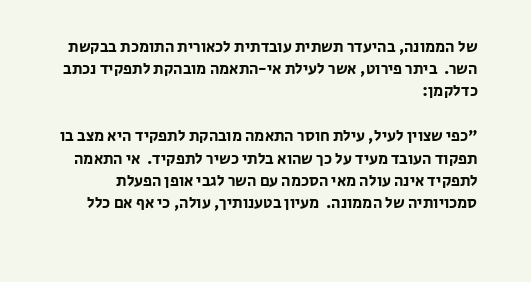של הממונה, בהיעדר תשתית עובדתית לכאורית התומכת בבקשת השר.  ביתר פירוט, אשר לעילת אי-התאמה מובהקת לתפקיד נכתב כדלקמן:

"כפי שצוין לעיל, עילת חוסר התאמה מובהקת לתפקיד היא מצב בו תפקוד העובד מעיד על כך שהוא בלתי כשיר לתפקיד.  אי התאמה לתפקיד אינה עולה מאי הסכמה עם השר לגבי אופן הפעלת סמכויותיה של הממונה.  מעיון בטענותיך, עולה, כי אף אם כלל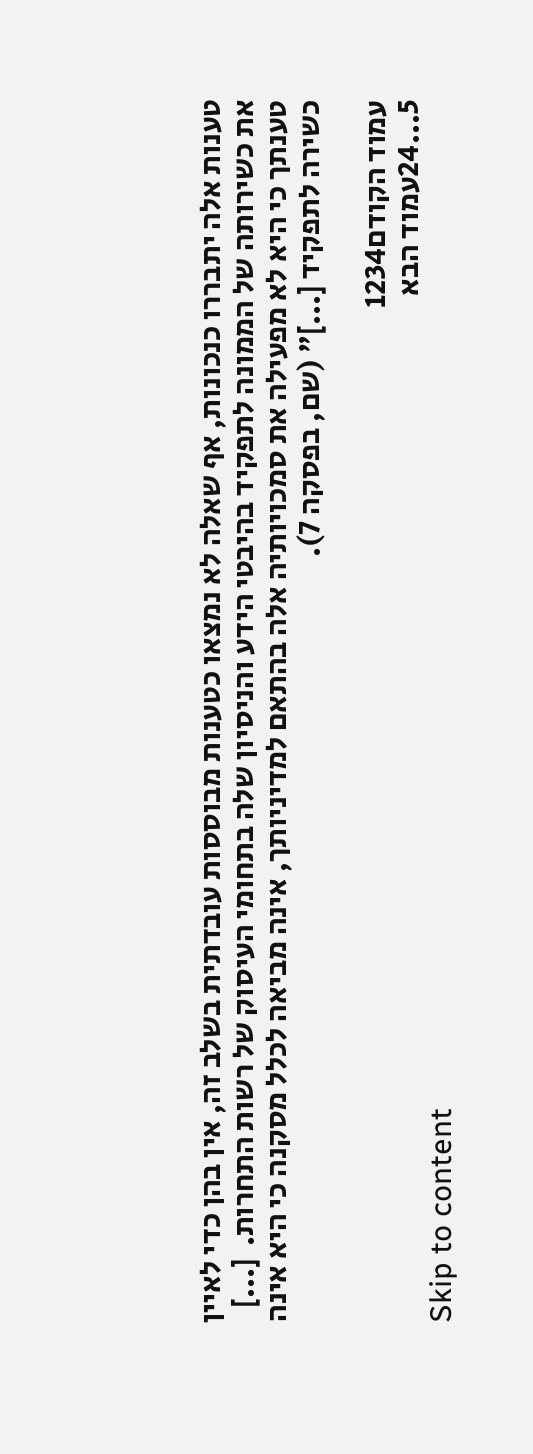טענות אלה יתבררו כנכונות, אף שאלה לא נמצאו כטענות מבוססות עובדתית בשלב זה, אין בהן כדי לאיין את כשירותה של הממונה לתפקיד בהיבטי הידע והניסיון שלה בתחומי העיסוק של רשות התחרות.  [...] טענתך כי היא לא מפעילה את סמכויותיה אלה בהתאם למדיניותך, אינה מביאה לכלל מסקנה כי היא אינה כשירה לתפקיד [...]" (שם, בפסקה 7).

עמוד הקודם1234
5...24עמוד הבא
Skip to content